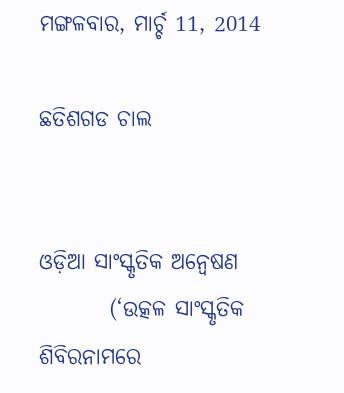ମଙ୍ଗଳବାର, ମାର୍ଚ୍ଚ 11, 2014

ଛତିଶଗଡ ଚାଲ


ଓଡ଼ିଆ ସାଂସ୍କୃତିକ ଅନ୍ବେଷଣ
        (‘ଉତ୍କଳ ସାଂସ୍କୃତିକ ଶିବିରନାମରେ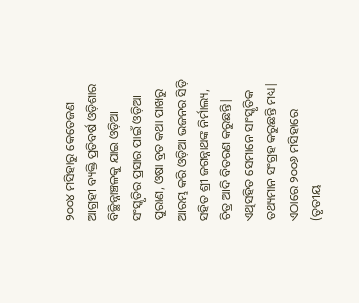୨୦୦୪ ମସିହାରୁ କେତେଜଣ ଆଗ୍ରହୀ ବ୍ୟକ୍ତି ପ୍ରତିବର୍ଷ ଓଡ଼ିଶାର ବିଚ୍ଛିନ୍ନାଞ୍ଚଳକୁ ଯାଇ ଓଡ଼ିଆ ସଂସ୍କୃତିର ପ୍ରସାର ପାଇଁ ଓଡ଼ିଆ ପୁରାଣ, ଓଷା ବ୍ରତ କଥା ପାଖରୁ ଆରମ୍ଭ କରି ଓଡ଼ିଆ ଭଜନର ସିଡ଼ି ସହିତ ଶ୍ରୀ ଜଗନ୍ନାଥଙ୍କ ନିର୍ମାଲ୍ୟ, ଚିତ୍ର ଆଦି ବିତରଣ କରୁଛନ୍ତି| ଏଥିସହିତ ସେମାନେ ସାଂସ୍କୃତିକ ତଥ୍ୟମାନ ସଂଗ୍ରହ କରୁଛନ୍ତି ମଧ୍ୟ| ଏଠାରେ ୨୦୦୬ ମସିହାରେ (ତୃତୀୟ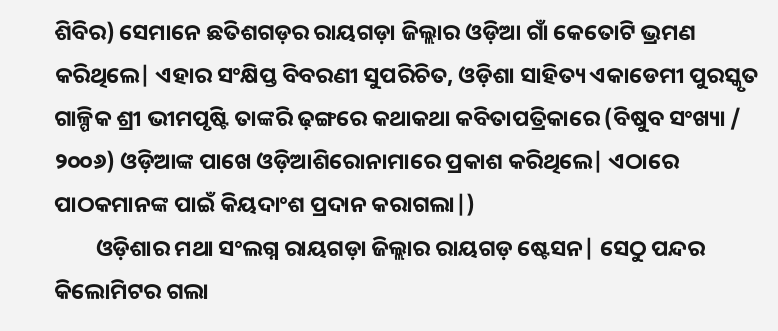ଶିବିର) ସେମାନେ ଛତିଶଗଡ଼ର ରାୟଗଡ଼ା ଜିଲ୍ଲାର ଓଡ଼ିଆ ଗାଁ କେତୋଟି ଭ୍ରମଣ କରିଥିଲେ| ଏହାର ସଂକ୍ଷିପ୍ତ ବିବରଣୀ ସୁପରିଚିତ, ଓଡ଼ିଶା ସାହିତ୍ୟ ଏକାଡେମୀ ପୁରସ୍କୃତ ଗାଳ୍ପିକ ଶ୍ରୀ ଭୀମପୃଷ୍ଟି ତାଙ୍କରି ଢ଼ଙ୍ଗରେ କଥାକଥା କବିତାପତ୍ରିକାରେ (ବିଷୁବ ସଂଖ୍ୟା / ୨୦୦୬) ଓଡ଼ିଆଙ୍କ ପାଖେ ଓଡ଼ିଆଶିରୋନାମାରେ ପ୍ରକାଶ କରିଥିଲେ| ଏଠାରେ ପାଠକମାନଙ୍କ ପାଇଁ କିୟଦାଂଶ ପ୍ରଦାନ କରାଗଲା|)
        ଓଡ଼ିଶାର ମଥା ସଂଲଗ୍ନ ରାୟଗଡ଼ା ଜିଲ୍ଲାର ରାୟଗଡ଼ ଷ୍ଟେସନ| ସେଠୁ ପନ୍ଦର କିଲୋମିଟର ଗଲା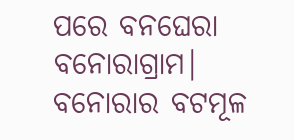ପରେ ବନଘେରା ବନୋରାଗ୍ରାମ| ବନୋରାର ବଟମୂଳ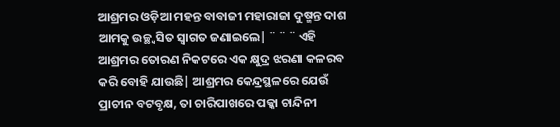ଆଶ୍ରମର ଓଡ଼ିଆ ମହନ୍ତ ବାବାଜୀ ମହାରାଜା ଦୁଷ୍ମନ୍ତ ଦାଶ ଆମକୁ ଉଚ୍ଛ୍ବସିତ ସ୍ବାଗତ ଜଣାଇଲେ| ¨ ¨ ¨ ଏହି ଆଶ୍ରମର ତୋରଣ ନିକଟରେ ଏକ କ୍ଷୁଦ୍ର ଝରଣା କଳରବ କରି ବୋହି ଯାଉଛି| ଆଶ୍ରମର କେନ୍ଦ୍ରସ୍ଥଳରେ ଯେଉଁ ପ୍ରାଚୀନ ବଟବୃକ୍ଷ, ତା ଚାରିପାଖରେ ପକ୍କା ଚାନ୍ଦିନୀ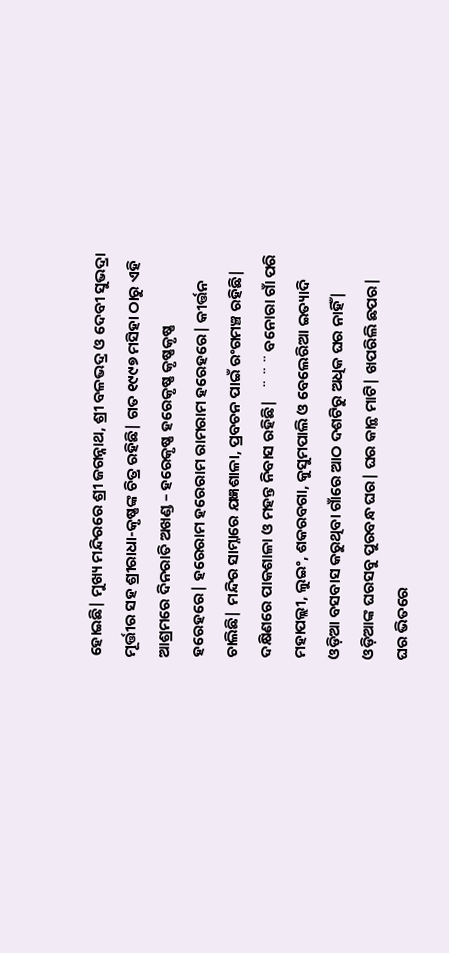ହୋଇଛି| ମୁଖ୍ୟ ମନ୍ଦିରରେ ଶ୍ରୀ ଜଗନ୍ନାଥ, ଶ୍ରୀ ବଳଭଦ୍ର ଓ ଦେବୀ ସୁଭଦ୍ରା ମୂର୍ତ୍ତୀର ସହ ଶ୍ରୀରାଧା-କୃଷ୍ଣଙ୍କ ଚିତ୍ର ରହିଛି| ଗତ ୧୯୯୭ ମସିହା ଠାରୁ ଏହି ଆଶ୍ରମରେ ଦିନରାତି ଅଖଣ୍ଡ – ହରେକୃଷ୍ଣ ହରେକୃଷ୍ଣ କୃଷ୍ଣକୃଷ୍ଣ ହରେହରେ| ହରେରାମ ହରେରାମ ରାମରାମ ହରେହରେ| କୀର୍ତ୍ତନ ଚାଲିଛି| ମନ୍ଦିର ସାମ୍ନାରେ ଯଜ୍ଞଶାଳା, ପ୍ରବଚନ ପାଇଁ ରଂଗମଞ୍ଚ ରହିଛି| ଦକ୍ଷିଣରେ ପାକଶାଳା ଓ ମହନ୍ତ ନିବାସ ରହିଛି|   ¨ ¨ ¨ ବନୋରା ଗାଁ ପରି ମହାପଲ୍ଲୀ, ଲୁଇଂ, ଶକରବଗା, କୁସୁମପାଲି ଓ ବେଲେରିଆ ଇତ୍ୟାଦି ଓଡ଼ିଆ ବସବାସ କରୁଥିବା ଗାଁରେ ଆଠ ଦଶଟିରୁ ଅଧିକ ଘର ନାହିଁ| ଓଡ଼ିଆଙ୍କ ଘରସବୁ ପୁରବନ୍ଧ ଘର| ଘର କାନ୍ଥ ମାଟି| ଖପରିଲି ଛପର| ଘର ଭିତରେ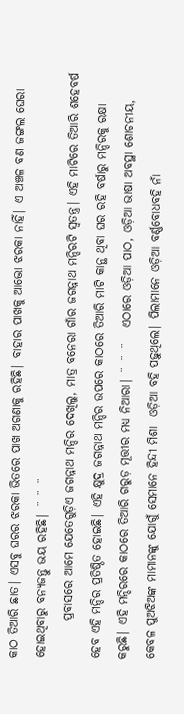କାଠ ତିଆରି ଛାତ| ଏସବୁ ଘରର ଝରକା ଭିତରେ ପାଖ ଅଗଣାକୁ ରହିଛି| ବାହାର ପାଖକୁ ଆଦ୍ଭୋ ଝରକା ନାହିଁ| ଏ ଅଞ୍ଚଳ ବଣ ଜଙ୍ଗଲ ଘେରା ହୋଇଥିବାରୁ ବନ୍ୟଜନ୍ତୁ ଭୟ ରହିଛି| ¨ ¨ ¨
        ପ୍ରବାସରେ ଆମେ ଯେତେଗୁଡ଼ିଏ ଜଗନ୍ନାଥ ମନ୍ଦିର ଦେଖିଲୁ, ମାତ୍ର ବନେରା ଗାଁର ଜଗନ୍ନାଥ ମନ୍ଦିରଟି ସ୍ବତନ୍ତ୍ର| ଏହି ମାଟିରେ ତିଆରି ଶହେବର୍ଷ ହେବ ଏହି ମନ୍ଦିର ପ୍ରତିଷ୍ଠିତ ହୋଇଛି| ଏହି କ୍ଷୁଦ୍ର ଜଗନ୍ନାଥ ମନ୍ଦିର ଉପରେ କାଠରେ ତିଆରି ମାଟି କାନ୍ଥ ଥିବା ଘର ରହି ବର୍ଷାରୁ ମନ୍ଦିରକୁ ରକ୍ଷା କରୁଛି| ଏହି ମନ୍ଦିରରେ କାଠରେ ତିଆରି ଗରୁଡ଼ ମୂତ୍ତୀର ମଧ୍ୟ ନିଆରା| ¨ ¨ ¨   ଏଠାରେ ଓଡ଼ିଆ ପାଠ, ଓଡ଼ିଆ ଭାଷା ଅବସ୍ଥା ଶୋଚନୀୟ, କେବଳ ପୁଅଝିଅଙ୍କ ମାମାନଙ୍କୁ ଯୋଗୁଁ ସେମାନେ ହିନ୍ଦୀ ମିଶା  ଓଡ଼ିଆ ବହି ପଢ଼ୁଥିଲେ| ପିଲାମାନେ ଓଡ଼ିଆ ବର୍ଣ୍ଣବୋଧବହି ନାଁ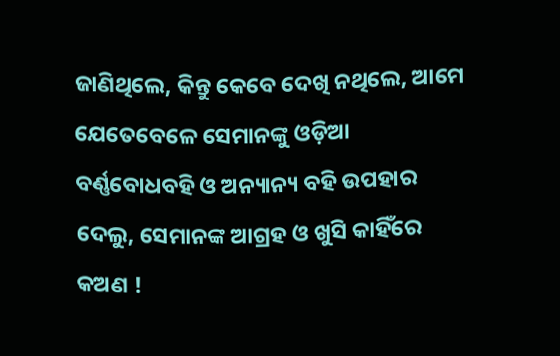ଜାଣିଥିଲେ, କିନ୍ତୁ କେବେ ଦେଖି ନଥିଲେ, ଆମେ ଯେତେବେଳେ ସେମାନଙ୍କୁ ଓଡ଼ିଆ ବର୍ଣ୍ଣବୋଧବହି ଓ ଅନ୍ୟାନ୍ୟ ବହି ଉପହାର ଦେଲୁ, ସେମାନଙ୍କ ଆଗ୍ରହ ଓ ଖୁସି କାହିଁରେ କଅଣ !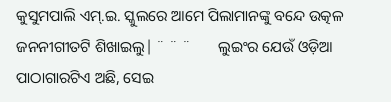କୁସୁମପାଲି ଏମ‌୍‍.ଇ. ସ୍କୁଲରେ ଆମେ ପିଲାମାନଙ୍କୁ ବନ୍ଦେ ଉତ୍କଳ ଜନନୀଗୀତଟି ଶିଖାଇଲୁ| ¨ ¨ ¨       ଲୁଇଂର ଯେଉଁ ଓଡ଼ିଆ ପାଠାଗାରଟିଏ ଅଛି, ସେଇ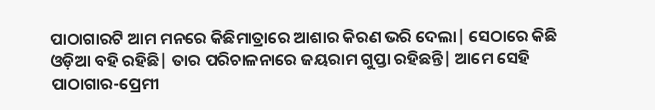ପାଠାଗାରଟି ଆମ ମନରେ କିଛିମାତ୍ରାରେ ଆଶାର କିରଣ ଭରି ଦେଲା| ସେଠାରେ କିଛି ଓଡ଼ିଆ ବହି ରହିଛି| ତାର ପରିଚାଳନାରେ ଜୟରାମ ଗୁପ୍ତା ରହିଛନ୍ତି| ଆମେ ସେହି ପାଠାଗାର-ପ୍ରେମୀ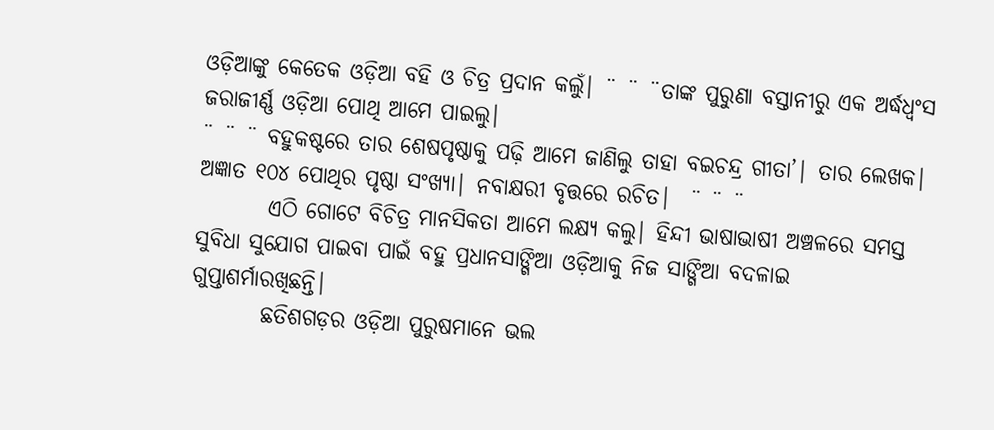ଓଡ଼ିଆଙ୍କୁ କେତେକ ଓଡ଼ିଆ ବହି ଓ ଚିତ୍ର ପ୍ରଦାନ କଲୁଁ| ¨ ¨ ¨ତାଙ୍କ ପୁରୁଣା ବସ୍ତାନୀରୁ ଏକ ଅର୍ଦ୍ଧଧ୍ବଂସ ଜରାଜୀର୍ଣ୍ଣ ଓଡ଼ିଆ ପୋଥି ଆମେ ପାଇଲୁ|
¨ ¨ ¨ ବହୁକଷ୍ଟରେ ତାର ଶେଷପୃଷ୍ଠାକୁ ପଢ଼ି ଆମେ ଜାଣିଲୁ ତାହା ବଇଚନ୍ଦ୍ର ଗୀତା’| ତାର ଲେଖକ| ଅଜ୍ଞାତ ୧୦୪ ପୋଥିର ପୃଷ୍ଠା ସଂଖ୍ୟା| ନବାକ୍ଷରୀ ବୃତ୍ତରେ ରଚିତ|  ¨ ¨ ¨
        ଏଠି ଗୋଟେ ବିଚିତ୍ର ମାନସିକତା ଆମେ ଲକ୍ଷ୍ୟ କଲୁ| ହିନ୍ଦୀ ଭାଷାଭାଷୀ ଅଞ୍ଚଳରେ ସମସ୍ତ ସୁବିଧା ସୁଯୋଗ ପାଇବା ପାଇଁ ବହୁ ପ୍ରଧାନସାଙ୍ଗିଆ ଓଡ଼ିଆକୁ ନିଜ ସାଙ୍ଗିଆ ବଦଳାଇ ଗୁପ୍ତାଶର୍ମାରଖିଛନ୍ତି|
        ଛତିଶଗଡ଼ର ଓଡ଼ିଆ ପୁରୁଷମାନେ ଭଲ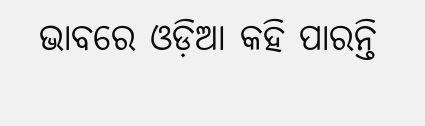ଭାବରେ ଓଡ଼ିଆ କହି ପାରନ୍ତି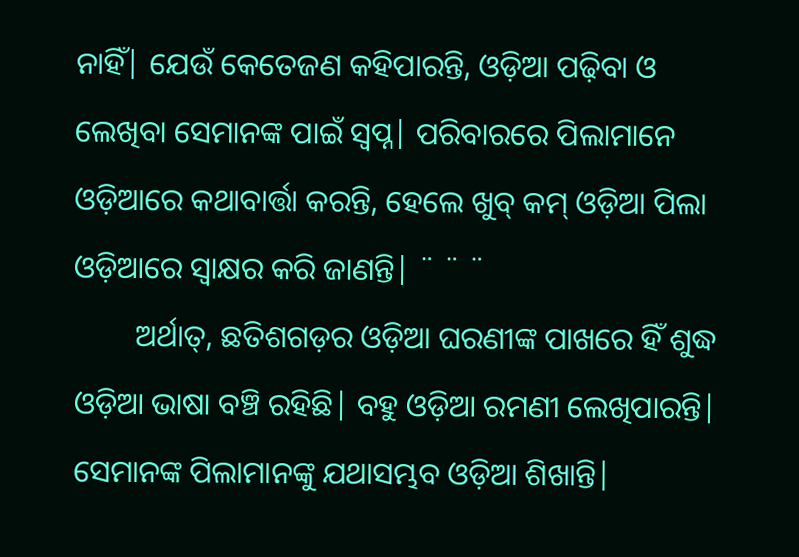ନାହିଁ| ଯେଉଁ କେତେଜଣ କହିପାରନ୍ତି, ଓଡ଼ିଆ ପଢ଼ିବା ଓ ଲେଖିବା ସେମାନଙ୍କ ପାଇଁ ସ୍ବପ୍ନ| ପରିବାରରେ ପିଲାମାନେ ଓଡ଼ିଆରେ କଥାବାର୍ତ୍ତା କରନ୍ତି, ହେଲେ ଖୁବ‌୍‍ କମ‌୍‍ ଓଡ଼ିଆ ପିଲା ଓଡ଼ିଆରେ ସ୍ବାକ୍ଷର କରି ଜାଣନ୍ତି| ¨ ¨ ¨
        ଅର୍ଥାତ‌୍‍, ଛତିଶଗଡ଼ର ଓଡ଼ିଆ ଘରଣୀଙ୍କ ପାଖରେ ହିଁ ଶୁଦ୍ଧ ଓଡ଼ିଆ ଭାଷା ବଞ୍ଚି ରହିଛି| ବହୁ ଓଡ଼ିଆ ରମଣୀ ଲେଖିପାରନ୍ତି| ସେମାନଙ୍କ ପିଲାମାନଙ୍କୁ ଯଥାସମ୍ଭବ ଓଡ଼ିଆ ଶିଖାନ୍ତି|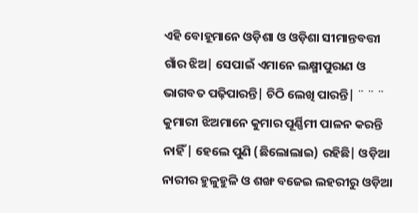ଏହି ବୋହୂମାନେ ଓଡ଼ିଶା ଓ ଓଡ଼ିଶା ସୀମାନ୍ତବତ୍ତୀ ଗାଁର ଝିଅ| ସେପାଇଁ ଏମାନେ ଲକ୍ଷ୍ମୀପୁରାଣ ଓ ଭାଗବତ ପଢ଼ିପାରନ୍ତି| ଚିଠି ଲେଖି ପାରନ୍ତି| ¨ ¨ ¨         କୁମାରୀ ଝିଅମାନେ କୁମାର ପୂର୍ଣ୍ଣିମୀ ପାଳନ କରନ୍ତି ନାହିଁ| ହେଲେ ପୁଣି (ଛିଲୋଲାଇ) ରହିଛି| ଓଡ଼ିଆ ନାରୀର ହୁଳୁହୁଳି ଓ ଶଙ୍ଖ ବଜେଇ ଲହରୀରୁ ଓଡ଼ିଆ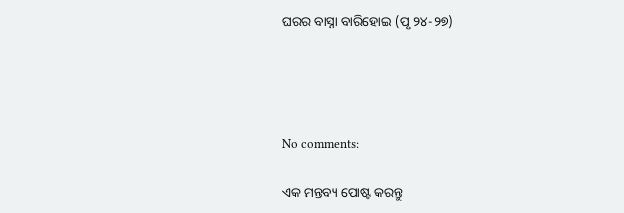ଘରର ବାସ୍ନା ବାରିହୋଇ (ପୃ ୨୪-୨୭)




No comments:

ଏକ ମନ୍ତବ୍ୟ ପୋଷ୍ଟ କରନ୍ତୁ